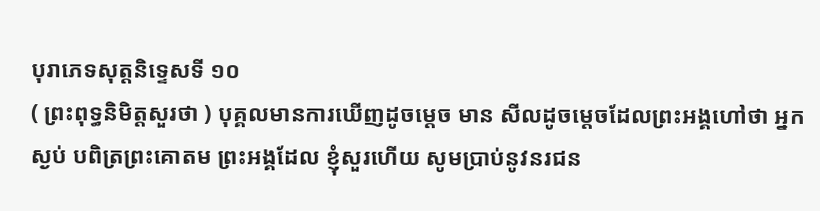បុរាភេទសុត្តនិទ្ទេសទី ១០
( ព្រះពុទ្ធនិមិត្តសួរថា ) បុគ្គលមានការឃើញដូចម្តេច មាន សីលដូចម្តេចដែលព្រះអង្គហៅថា អ្នកស្ងប់ បពិត្រព្រះគោតម ព្រះអង្គដែល ខ្ញុំសួរហើយ សូមប្រាប់នូវនរជន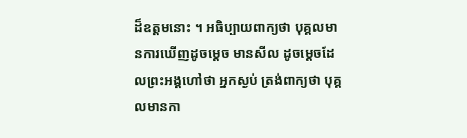ដ៏ឧត្តមនោះ ។ អធិប្បាយពាក្យថា បុគ្គលមានការឃើញដូចម្តេច មានសីល ដូចម្តេចដែលព្រះអង្គហៅថា អ្នកស្ងប់ ត្រង់ពាក្យថា បុគ្គលមានកា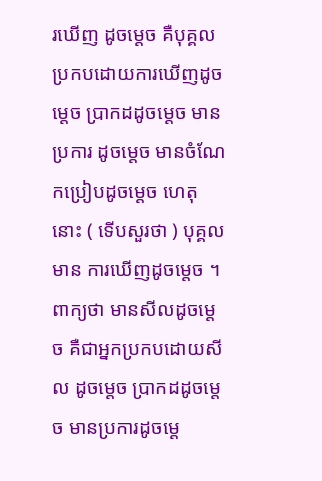រឃើញ ដូចម្តេច គឺបុគ្គលប្រកបដោយការឃើញដូចម្តេច ប្រាកដដូចម្តេច មានប្រការ ដូចម្តេច មានចំណែកប្រៀបដូចម្តេច ហេតុនោះ ( ទើបសួរថា ) បុគ្គលមាន ការឃើញដូចម្តេច ។ ពាក្យថា មានសីលដូចម្តេច គឺជាអ្នកប្រកបដោយសីល ដូចម្តេច ប្រាកដដូចម្តេច មានប្រការដូចម្តេ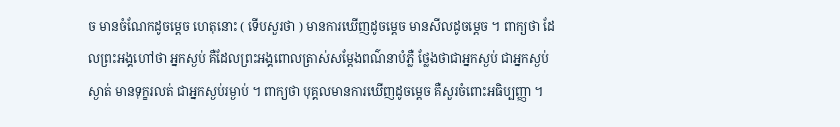ច មានចំណែកដូចម្តេច ហេតុនោះ ( ទើបសួរថា ) មានការឃើញដូចម្តេច មានសីលដូចម្តេច ។ ពាក្យថា ដែលព្រះអង្គហៅថា អ្នកស្ងប់ គឺដែលព្រះអង្គពោលត្រាស់សម្តែងពណ៌នាបំភ្លឺ ថ្លែងថាជាអ្នកស្ងប់ ជាអ្នកស្ងប់ស្ងាត់ មានទុក្ខរលត់ ជាអ្នកស្ងប់រម្ងាប់ ។ ពាក្យថា បុគ្គលមានការឃើញដូចម្តេច គឺសួរចំពោះអធិប្បញ្ញា ។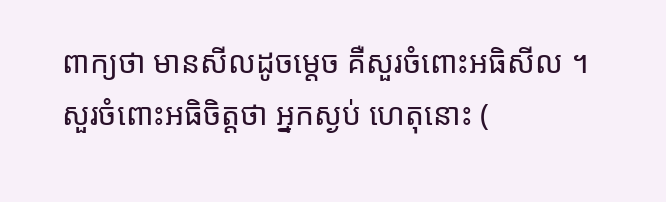ពាក្យថា មានសីលដូចម្តេច គឺសួរចំពោះអធិសីល ។ សួរចំពោះអធិចិត្តថា អ្នកស្ងប់ ហេតុនោះ (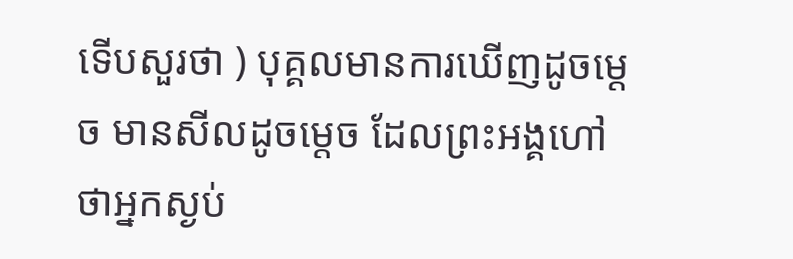ទើបសួរថា ) បុគ្គលមានការឃើញដូចម្តេច មានសីលដូចម្តេច ដែលព្រះអង្គហៅថាអ្នកស្ងប់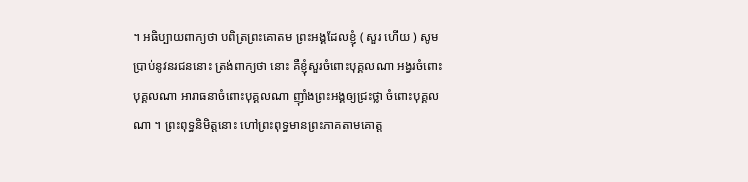។ អធិប្បាយពាក្យថា បពិត្រព្រះគោតម ព្រះអង្គដែលខ្ញុំ ( សួរ ហើយ ) សូមប្រាប់នូវនរជននោះ ត្រង់ពាក្យថា នោះ គឺខ្ញុំសួរចំពោះបុគ្គលណា អង្វរចំពោះបុគ្គលណា អារាធនាចំពោះបុគ្គលណា ញ៉ាំងព្រះអង្គឲ្យជ្រះថ្លា ចំពោះបុគ្គលណា ។ ព្រះពុទ្ធនិមិត្តនោះ ហៅព្រះពុទ្ធមានព្រះភាគតាមគោត្ត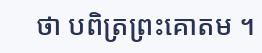ថា បពិត្រព្រះគោតម ។